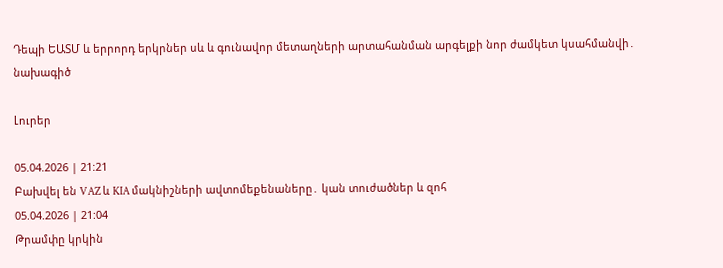Դեպի ԵԱՏՄ և երրորդ երկրներ սև և գունավոր մետաղների արտահանման արգելքի նոր ժամկետ կսահմանվի․ նախագիծ

Լուրեր

05.04.2026 | 21:21
Բախվել են VAZ և KIA մակնիշների ավտոմեքենաները․ կան տուժածներ և զոհ
05.04.2026 | 21:04
Թրամփը կրկին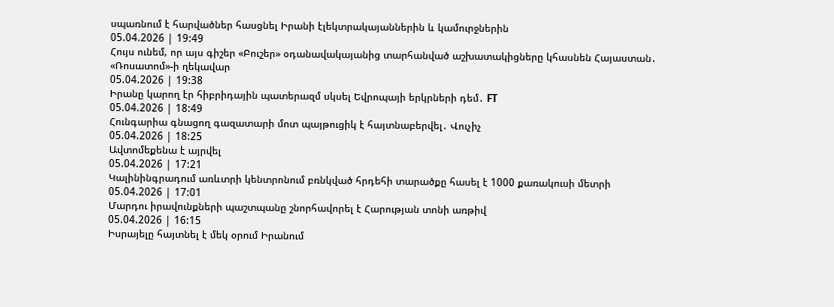սպառնում է հարվածներ հասցնել Իրանի էլեկտրակայաններին և կամուրջներին
05.04.2026 | 19:49
Հույս ունեմ, որ այս գիշեր «Բուշեր» օդանավակայանից տարհանված աշխատակիցները կհասնեն Հայաստան․ «Ռոսատոմ»-ի ղեկավար
05.04.2026 | 19:38
Իրանը կարող էր հիբրիդային պատերազմ սկսել Եվրոպայի երկրների դեմ․ FT
05.04.2026 | 18:49
Հունգարիա գնացող գազատարի մոտ պայթուցիկ է հայտնաբերվել․ Վուչիչ
05.04.2026 | 18:25
Ավտոմեքենա է այրվել
05.04.2026 | 17:21
Կալինինգրադում առևտրի կենտրոնում բռնկված հրդեհի տարածքը հասել է 1000 քառակուսի մետրի
05.04.2026 | 17:01
Մարդու իրավունքների պաշտպանը շնորհավորել է Հարության տոնի առթիվ
05.04.2026 | 16:15
Իսրայելը հայտնել է մեկ օրում Իրանում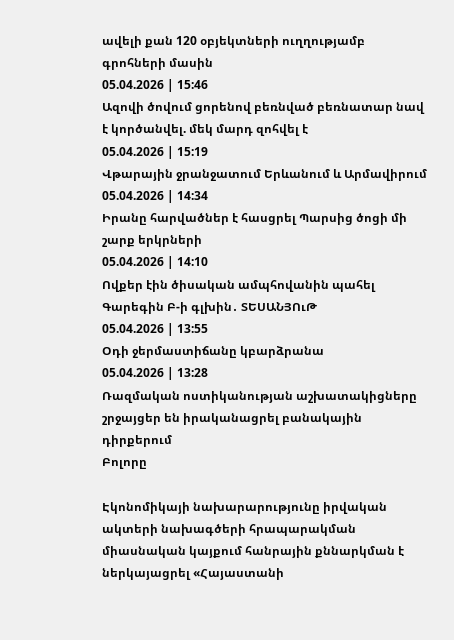ավելի քան 120 օբյեկտների ուղղությամբ գրոհների մասին
05.04.2026 | 15:46
Ազովի ծովում ցորենով բեռնված բեռնատար նավ է կործանվել. մեկ մարդ զոհվել է
05.04.2026 | 15:19
Վթարային ջրանջատում Երևանում և Արմավիրում
05.04.2026 | 14:34
Իրանը հարվածներ է հասցրել Պարսից ծոցի մի շարք երկրների
05.04.2026 | 14:10
Ովքեր էին ծիսական ամպհովանին պահել Գարեգին Բ-ի գլխին․ ՏԵՍԱՆՅՈւԹ
05.04.2026 | 13:55
Օդի ջերմաստիճանը կբարձրանա
05.04.2026 | 13:28
Ռազմական ոստիկանության աշխատակիցները շրջայցեր են իրականացրել բանակային դիրքերում
Բոլորը

Էկոնոմիկայի նախարարությունը իրվական ակտերի նախագծերի հրապարակման միասնական կայքում հանրային քննարկման է ներկայացրել «Հայաստանի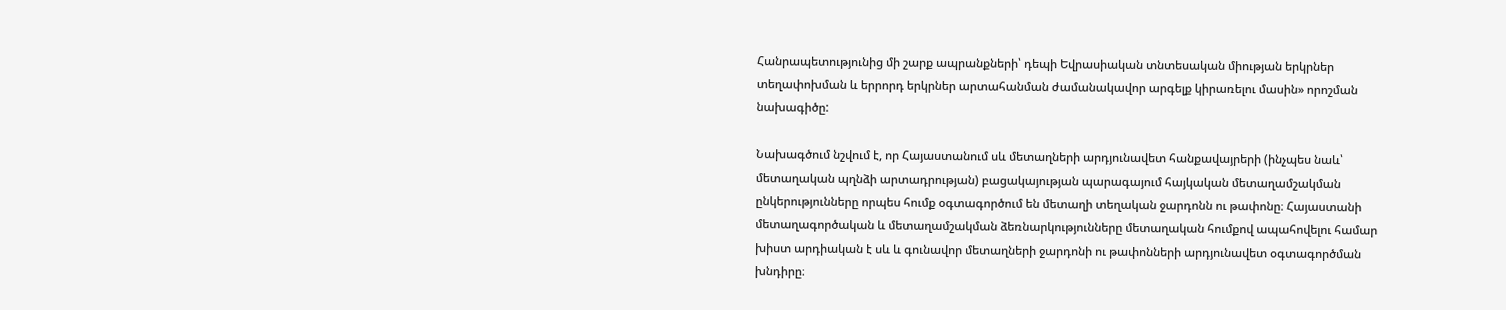Հանրապետությունից մի շարք ապրանքների՝ դեպի Եվրասիական տնտեսական միության երկրներ տեղափոխման և երրորդ երկրներ արտահանման ժամանակավոր արգելք կիրառելու մասին» որոշման նախագիծը:

Նախագծում նշվում է, որ Հայաստանում սև մետաղների արդյունավետ հանքավայրերի (ինչպես նաև՝ մետաղական պղնձի արտադրության) բացակայության պարագայում հայկական մետաղամշակման ընկերությունները որպես հումք օգտագործում են մետաղի տեղական ջարդոնն ու թափոնը։ Հայաստանի մետաղագործական և մետաղամշակման ձեռնարկությունները մետաղական հումքով ապահովելու համար խիստ արդիական է սև և գունավոր մետաղների ջարդոնի ու թափոնների արդյունավետ օգտագործման խնդիրը։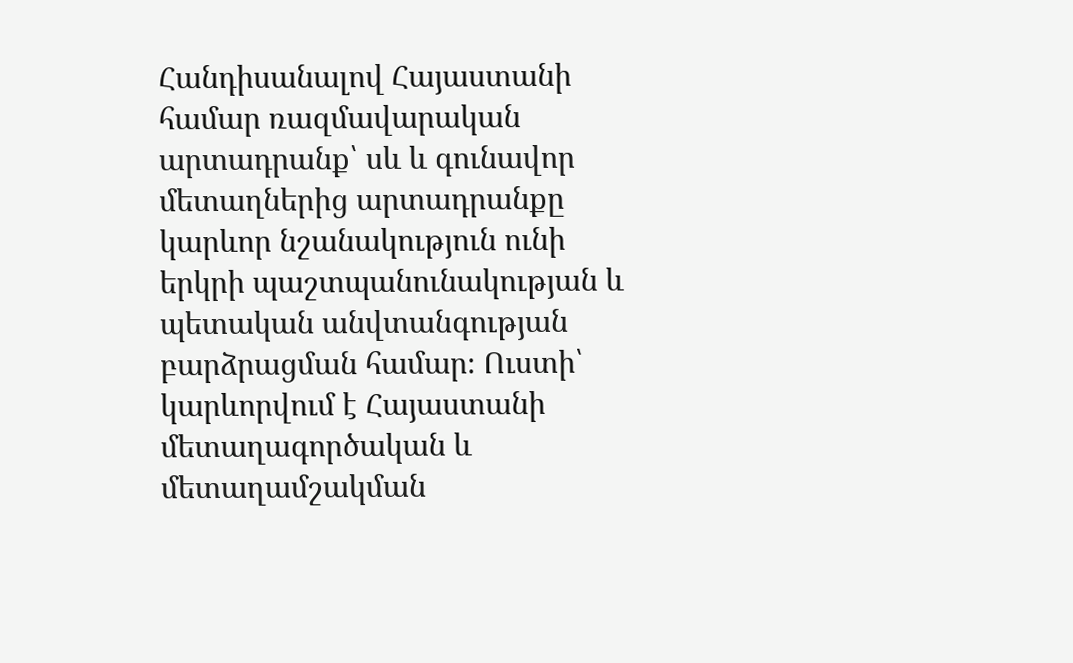Հանդիսանալով Հայաստանի համար ռազմավարական արտադրանք՝ սև և գունավոր մետաղներից արտադրանքը կարևոր նշանակություն ունի երկրի պաշտպանունակության և պետական անվտանգության բարձրացման համար։ Ուստի՝ կարևորվում է Հայաստանի մետաղագործական և մետաղամշակման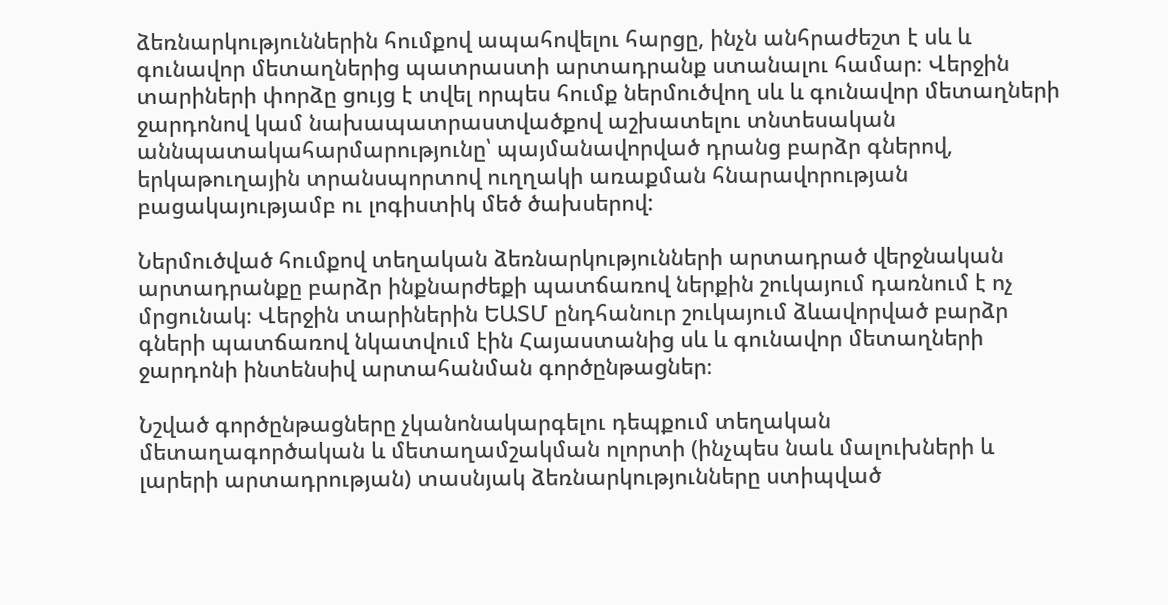ձեռնարկություններին հումքով ապահովելու հարցը, ինչն անհրաժեշտ է սև և գունավոր մետաղներից պատրաստի արտադրանք ստանալու համար։ Վերջին տարիների փորձը ցույց է տվել որպես հումք ներմուծվող սև և գունավոր մետաղների ջարդոնով կամ նախապատրաստվածքով աշխատելու տնտեսական աննպատակահարմարությունը՝ պայմանավորված դրանց բարձր գներով, երկաթուղային տրանսպորտով ուղղակի առաքման հնարավորության բացակայությամբ ու լոգիստիկ մեծ ծախսերով:

Ներմուծված հումքով տեղական ձեռնարկությունների արտադրած վերջնական արտադրանքը բարձր ինքնարժեքի պատճառով ներքին շուկայում դառնում է ոչ մրցունակ։ Վերջին տարիներին ԵԱՏՄ ընդհանուր շուկայում ձևավորված բարձր գների պատճառով նկատվում էին Հայաստանից սև և գունավոր մետաղների ջարդոնի ինտենսիվ արտահանման գործընթացներ։

Նշված գործընթացները չկանոնակարգելու դեպքում տեղական մետաղագործական և մետաղամշակման ոլորտի (ինչպես նաև մալուխների և լարերի արտադրության) տասնյակ ձեռնարկությունները ստիպված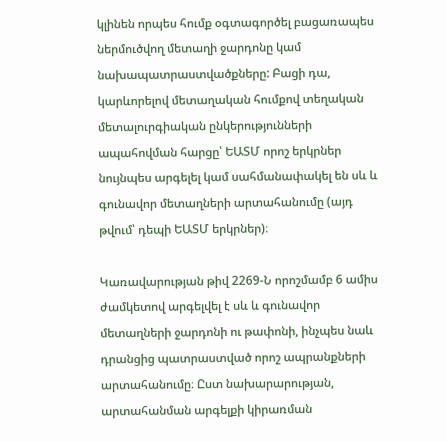կլինեն որպես հումք օգտագործել բացառապես ներմուծվող մետաղի ջարդոնը կամ նախապատրաստվածքները: Բացի դա, կարևորելով մետաղական հումքով տեղական մետալուրգիական ընկերությունների ապահովման հարցը՝ ԵԱՏՄ որոշ երկրներ նույնպես արգելել կամ սահմանափակել են սև և գունավոր մետաղների արտահանումը (այդ թվում՝ դեպի ԵԱՏՄ երկրներ)։

Կառավարության թիվ 2269-Ն որոշմամբ 6 ամիս ժամկետով արգելվել է սև և գունավոր մետաղների ջարդոնի ու թափոնի, ինչպես նաև դրանցից պատրաստված որոշ ապրանքների արտահանումը։ Ըստ նախարարության, արտահանման արգելքի կիրառման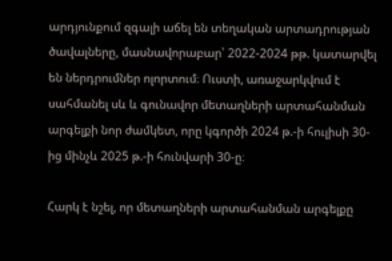արդյունքում զգալի աճել են տեղական արտադրության ծավալները, մասնավորաբար՝ 2022-2024 թթ. կատարվել են ներդրումներ ոլորտում։ Ուստի, առաջարկվում է սահմանել սև և գունավոր մետաղների արտահանման արգելքի նոր ժամկետ, որը կգործի 2024 թ.-ի հուլիսի 30-ից մինչև 2025 թ.-ի հունվարի 30-ը։

Հարկ է նշել, որ մետաղների արտահանման արգելքը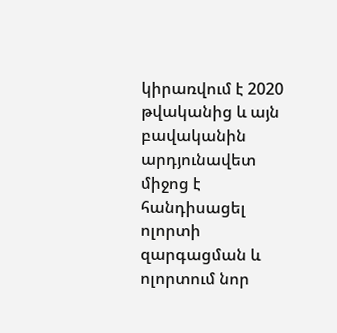կիրառվում է 2020 թվականից և այն բավականին արդյունավետ միջոց է հանդիսացել ոլորտի զարգացման և ոլորտում նոր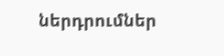ներդրումներ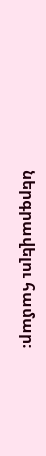ներգրավելու համար։